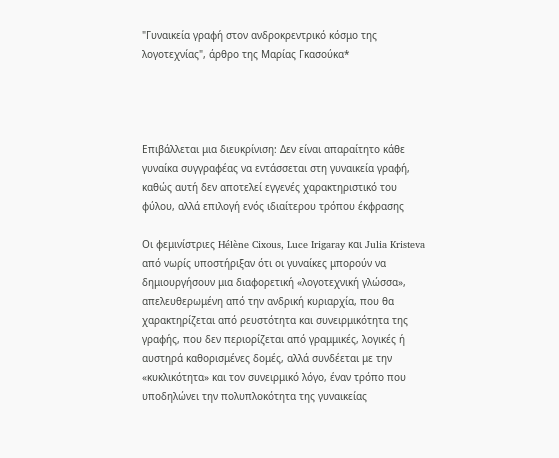"Γυναικεία γραφή στον ανδροκρεντρικό κόσμο της λογοτεχνίας", άρθρο της Μαρίας Γκασούκα*




Επιβάλλεται μια διευκρίνιση: Δεν είναι απαραίτητο κάθε γυναίκα συγγραφέας να εντάσσεται στη γυναικεία γραφή, καθώς αυτή δεν αποτελεί εγγενές χαρακτηριστικό του φύλου, αλλά επιλογή ενός ιδιαίτερου τρόπου έκφρασης

Οι φεμινίστριες Hélène Cixous, Luce Irigaray και Julia Kristeva από νωρίς υποστήριξαν ότι οι γυναίκες μπορούν να δημιουργήσουν μια διαφορετική «λογοτεχνική γλώσσα», απελευθερωμένη από την ανδρική κυριαρχία, που θα χαρακτηρίζεται από ρευστότητα και συνειρμικότητα της γραφής, που δεν περιορίζεται από γραμμικές, λογικές ή αυστηρά καθορισμένες δομές, αλλά συνδέεται με την «κυκλικότητα» και τον συνειρμικό λόγο, έναν τρόπο που υποδηλώνει την πολυπλοκότητα της γυναικείας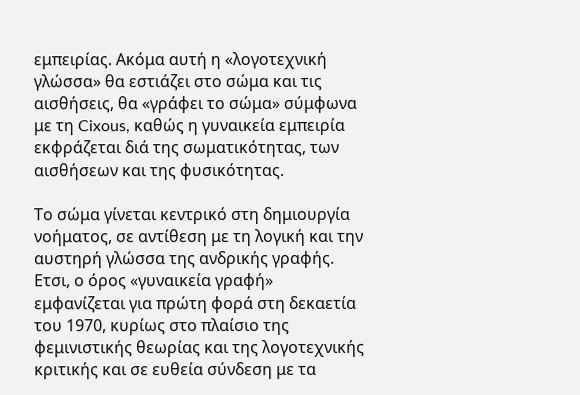εμπειρίας. Ακόμα αυτή η «λογοτεχνική γλώσσα» θα εστιάζει στο σώμα και τις αισθήσεις, θα «γράφει το σώμα» σύμφωνα με τη Cixous, καθώς η γυναικεία εμπειρία εκφράζεται διά της σωματικότητας, των αισθήσεων και της φυσικότητας.

Το σώμα γίνεται κεντρικό στη δημιουργία νοήματος, σε αντίθεση με τη λογική και την αυστηρή γλώσσα της ανδρικής γραφής. Ετσι, ο όρος «γυναικεία γραφή» εμφανίζεται για πρώτη φορά στη δεκαετία του 1970, κυρίως στο πλαίσιο της φεμινιστικής θεωρίας και της λογοτεχνικής κριτικής και σε ευθεία σύνδεση με τα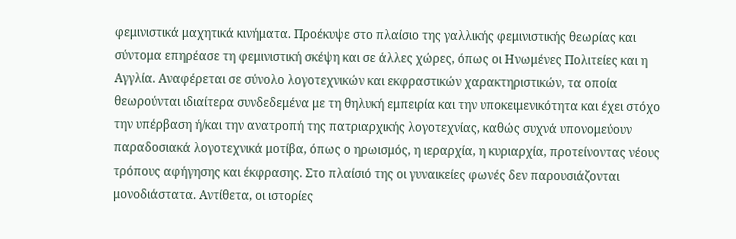φεμινιστικά μαχητικά κινήματα. Προέκυψε στο πλαίσιο της γαλλικής φεμινιστικής θεωρίας και σύντομα επηρέασε τη φεμινιστική σκέψη και σε άλλες χώρες, όπως οι Ηνωμένες Πολιτείες και η Αγγλία. Αναφέρεται σε σύνολο λογοτεχνικών και εκφραστικών χαρακτηριστικών, τα οποία θεωρούνται ιδιαίτερα συνδεδεμένα με τη θηλυκή εμπειρία και την υποκειμενικότητα και έχει στόχο την υπέρβαση ή/και την ανατροπή της πατριαρχικής λογοτεχνίας, καθώς συχνά υπονομεύουν παραδοσιακά λογοτεχνικά μοτίβα, όπως ο ηρωισμός, η ιεραρχία, η κυριαρχία, προτείνοντας νέους τρόπους αφήγησης και έκφρασης. Στο πλαίσιό της οι γυναικείες φωνές δεν παρουσιάζονται μονοδιάστατα. Αντίθετα, οι ιστορίες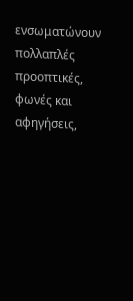ενσωματώνουν πολλαπλές προοπτικές, φωνές και αφηγήσεις,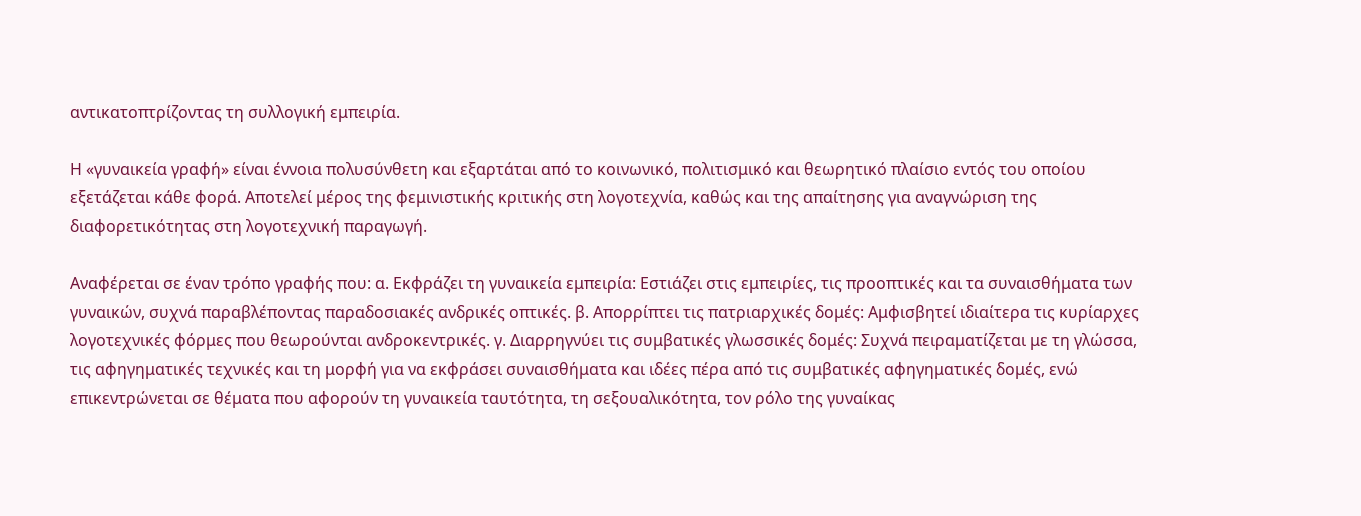αντικατοπτρίζοντας τη συλλογική εμπειρία.

Η «γυναικεία γραφή» είναι έννοια πολυσύνθετη και εξαρτάται από το κοινωνικό, πολιτισμικό και θεωρητικό πλαίσιο εντός του οποίου εξετάζεται κάθε φορά. Αποτελεί μέρος της φεμινιστικής κριτικής στη λογοτεχνία, καθώς και της απαίτησης για αναγνώριση της διαφορετικότητας στη λογοτεχνική παραγωγή.

Αναφέρεται σε έναν τρόπο γραφής που: α. Εκφράζει τη γυναικεία εμπειρία: Εστιάζει στις εμπειρίες, τις προοπτικές και τα συναισθήματα των γυναικών, συχνά παραβλέποντας παραδοσιακές ανδρικές οπτικές. β. Απορρίπτει τις πατριαρχικές δομές: Αμφισβητεί ιδιαίτερα τις κυρίαρχες λογοτεχνικές φόρμες που θεωρούνται ανδροκεντρικές. γ. Διαρρηγνύει τις συμβατικές γλωσσικές δομές: Συχνά πειραματίζεται με τη γλώσσα, τις αφηγηματικές τεχνικές και τη μορφή για να εκφράσει συναισθήματα και ιδέες πέρα από τις συμβατικές αφηγηματικές δομές, ενώ επικεντρώνεται σε θέματα που αφορούν τη γυναικεία ταυτότητα, τη σεξουαλικότητα, τον ρόλο της γυναίκας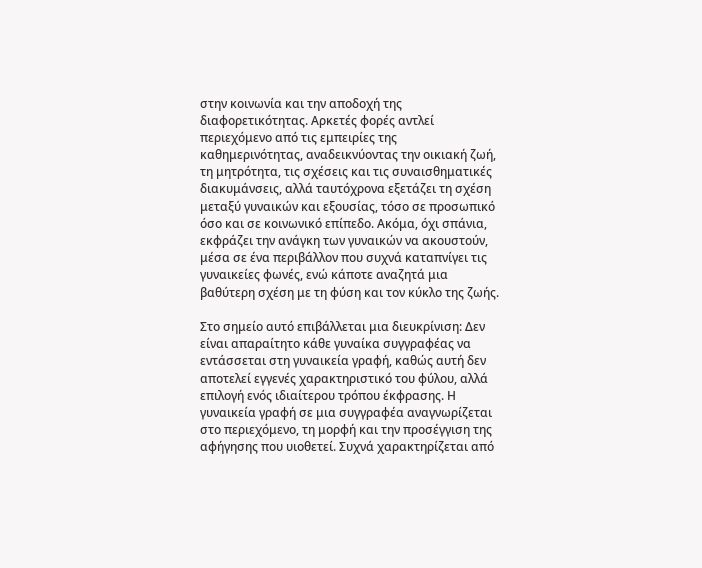στην κοινωνία και την αποδοχή της διαφορετικότητας. Αρκετές φορές αντλεί περιεχόμενο από τις εμπειρίες της καθημερινότητας, αναδεικνύοντας την οικιακή ζωή, τη μητρότητα, τις σχέσεις και τις συναισθηματικές διακυμάνσεις, αλλά ταυτόχρονα εξετάζει τη σχέση μεταξύ γυναικών και εξουσίας, τόσο σε προσωπικό όσο και σε κοινωνικό επίπεδο. Ακόμα, όχι σπάνια, εκφράζει την ανάγκη των γυναικών να ακουστούν, μέσα σε ένα περιβάλλον που συχνά καταπνίγει τις γυναικείες φωνές, ενώ κάποτε αναζητά μια βαθύτερη σχέση με τη φύση και τον κύκλο της ζωής.

Στο σημείο αυτό επιβάλλεται μια διευκρίνιση: Δεν είναι απαραίτητο κάθε γυναίκα συγγραφέας να εντάσσεται στη γυναικεία γραφή, καθώς αυτή δεν αποτελεί εγγενές χαρακτηριστικό του φύλου, αλλά επιλογή ενός ιδιαίτερου τρόπου έκφρασης. Η γυναικεία γραφή σε μια συγγραφέα αναγνωρίζεται στο περιεχόμενο, τη μορφή και την προσέγγιση της αφήγησης που υιοθετεί. Συχνά χαρακτηρίζεται από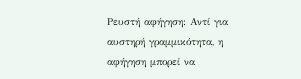Ρευστή αφήγηση: Αντί για αυστηρή γραμμικότητα, η αφήγηση μπορεί να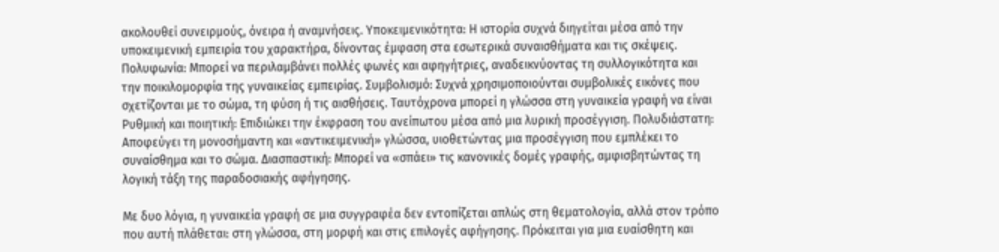ακολουθεί συνειρμούς, όνειρα ή αναμνήσεις. Υποκειμενικότητα: Η ιστορία συχνά διηγείται μέσα από την υποκειμενική εμπειρία του χαρακτήρα, δίνοντας έμφαση στα εσωτερικά συναισθήματα και τις σκέψεις. Πολυφωνία: Μπορεί να περιλαμβάνει πολλές φωνές και αφηγήτριες, αναδεικνύοντας τη συλλογικότητα και την ποικιλομορφία της γυναικείας εμπειρίας. Συμβολισμό: Συχνά χρησιμοποιούνται συμβολικές εικόνες που σχετίζονται με το σώμα, τη φύση ή τις αισθήσεις. Ταυτόχρονα μπορεί η γλώσσα στη γυναικεία γραφή να είναι Ρυθμική και ποιητική: Επιδιώκει την έκφραση του ανείπωτου μέσα από μια λυρική προσέγγιση. Πολυδιάστατη: Αποφεύγει τη μονοσήμαντη και «αντικειμενική» γλώσσα, υιοθετώντας μια προσέγγιση που εμπλέκει το συναίσθημα και το σώμα. Διασπαστική: Μπορεί να «σπάει» τις κανονικές δομές γραφής, αμφισβητώντας τη λογική τάξη της παραδοσιακής αφήγησης.

Με δυο λόγια, η γυναικεία γραφή σε μια συγγραφέα δεν εντοπίζεται απλώς στη θεματολογία, αλλά στον τρόπο που αυτή πλάθεται: στη γλώσσα, στη μορφή και στις επιλογές αφήγησης. Πρόκειται για μια ευαίσθητη και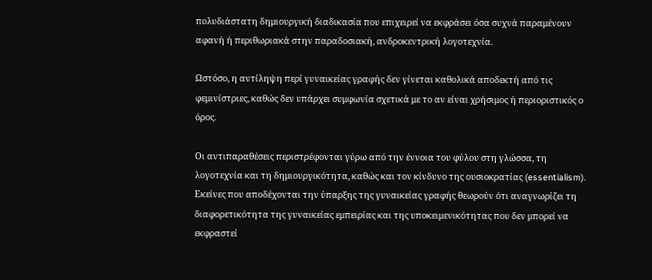πολυδιάστατη δημιουργική διαδικασία που επιχειρεί να εκφράσει όσα συχνά παραμένουν αφανή ή περιθωριακά στην παραδοσιακή, ανδροκεντρική λογοτεχνία.

Ωστόσο, η αντίληψη περί γυναικείας γραφής δεν γίνεται καθολικά αποδεκτή από τις φεμινίστριες, καθώς δεν υπάρχει συμφωνία σχετικά με το αν είναι χρήσιμος ή περιοριστικός ο όρος.

Οι αντιπαραθέσεις περιστρέφονται γύρω από την έννοια του φύλου στη γλώσσα, τη λογοτεχνία και τη δημιουργικότητα, καθώς και τον κίνδυνο της ουσιοκρατίας (essentialism). Εκείνες που αποδέχονται την ύπαρξης της γυναικείας γραφής θεωρούν ότι αναγνωρίζει τη διαφορετικότητα της γυναικείας εμπειρίας και της υποκειμενικότητας που δεν μπορεί να εκφραστεί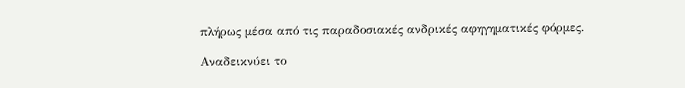πλήρως μέσα από τις παραδοσιακές ανδρικές αφηγηματικές φόρμες.

Αναδεικνύει το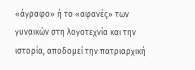«άγραφο» ή το «αφανές» των γυναικών στη λογοτεχνία και την ιστορία, αποδομεί την πατριαρχική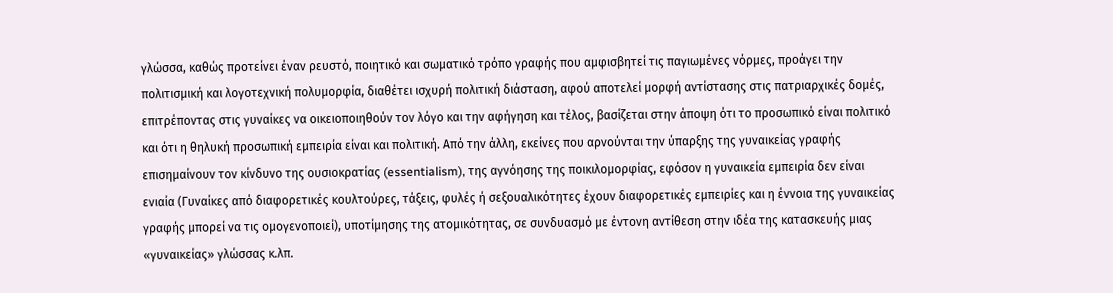γλώσσα, καθώς προτείνει έναν ρευστό, ποιητικό και σωματικό τρόπο γραφής που αμφισβητεί τις παγιωμένες νόρμες, προάγει την πολιτισμική και λογοτεχνική πολυμορφία, διαθέτει ισχυρή πολιτική διάσταση, αφού αποτελεί μορφή αντίστασης στις πατριαρχικές δομές, επιτρέποντας στις γυναίκες να οικειοποιηθούν τον λόγο και την αφήγηση και τέλος, βασίζεται στην άποψη ότι το προσωπικό είναι πολιτικό και ότι η θηλυκή προσωπική εμπειρία είναι και πολιτική. Από την άλλη, εκείνες που αρνούνται την ύπαρξης της γυναικείας γραφής επισημαίνουν τον κίνδυνο της ουσιοκρατίας (essentialism), της αγνόησης της ποικιλομορφίας, εφόσον η γυναικεία εμπειρία δεν είναι ενιαία (Γυναίκες από διαφορετικές κουλτούρες, τάξεις, φυλές ή σεξουαλικότητες έχουν διαφορετικές εμπειρίες και η έννοια της γυναικείας γραφής μπορεί να τις ομογενοποιεί), υποτίμησης της ατομικότητας, σε συνδυασμό με έντονη αντίθεση στην ιδέα της κατασκευής μιας «γυναικείας» γλώσσας κ.λπ.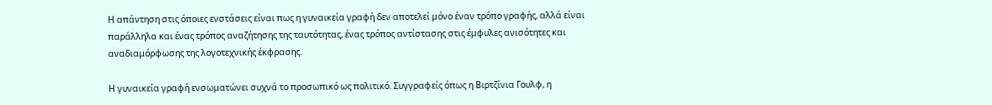Η απάντηση στις όποιες ενστάσεις είναι πως η γυναικεία γραφή δεν αποτελεί μόνο έναν τρόπο γραφής, αλλά είναι παράλληλα και ένας τρόπος αναζήτησης της ταυτότητας, ένας τρόπος αντίστασης στις έμφυλες ανισότητες και αναδιαμόρφωσης της λογοτεχνικής έκφρασης.

Η γυναικεία γραφή ενσωματώνει συχνά το προσωπικό ως πολιτικό. Συγγραφείς όπως η Βιρτζίνια Γουλφ, η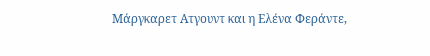Μάργκαρετ Ατγουντ και η Ελένα Φεράντε,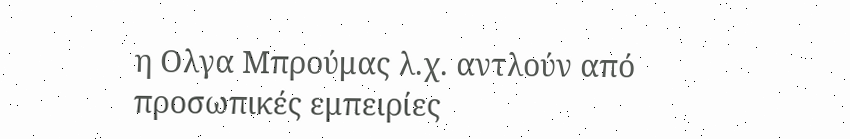η Ολγα Μπρούμας λ.χ. αντλούν από προσωπικές εμπειρίες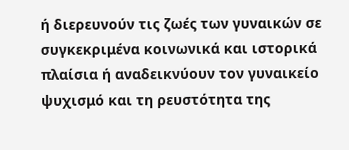ή διερευνούν τις ζωές των γυναικών σε συγκεκριμένα κοινωνικά και ιστορικά πλαίσια ή αναδεικνύουν τον γυναικείο ψυχισμό και τη ρευστότητα της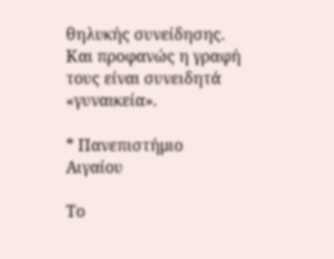θηλυκής συνείδησης. Και προφανώς η γραφή τους είναι συνειδητά «γυναικεία».

* Πανεπιστήμιο Αιγαίου

Το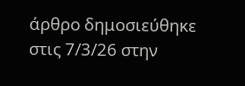άρθρο δημοσιεύθηκε στις 7/3/26 στην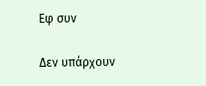Εφ συν

Δεν υπάρχουν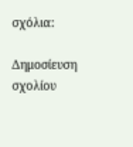σχόλια:

Δημοσίευση σχολίου